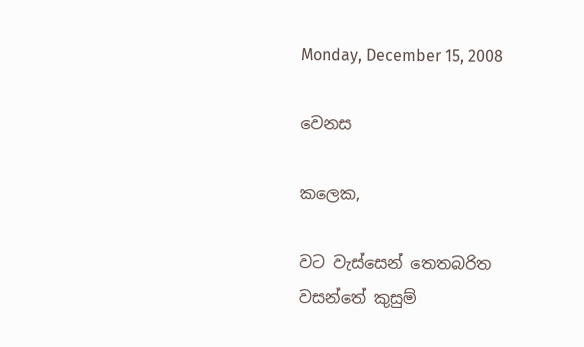Monday, December 15, 2008

වෙනස

කලෙක,

වට වැස්සෙන් තෙතබරිත
වසන්තේ කුසුම්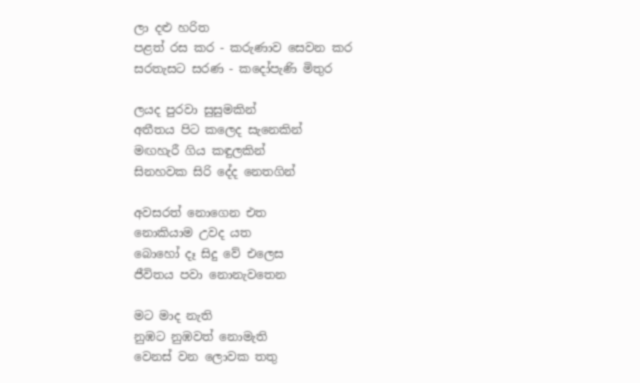ලා දළු හරිත
පළත් රස කර - කරුණාව සෙවන කර
සරතැසට සරණ - කදෝපැණි මිතුර

ලයද පුරවා සුසුමකින්
අතීතය පිට කලෙද සැනෙකින්
මඟහැරී ගිය කඳුලකින්
සිනහවක සිරි දේද නෙතගින්

අවසරත් නොගෙන එත
නොකියාම උවද යත
බොහෝ දෑ සිදු වේ එලෙස
ජීවිතය පවා නොනැවතෙන

මට මාද නැති
නුඹට නුඹවත් නොමැති
වෙනස් වන ලොවක තතු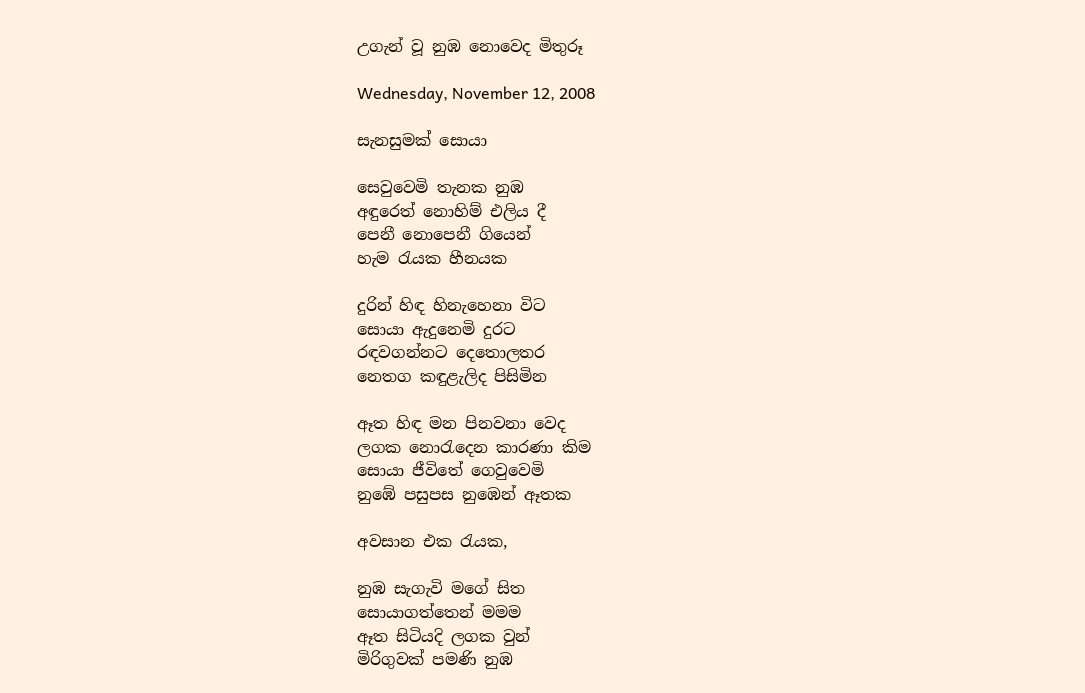උගැන් වූ නුඹ නොවෙද මිතුරූ

Wednesday, November 12, 2008

සැනසුමක් සොයා

සෙවුවෙමි තැනක නුඹ
අඳුරෙත් නොහිම් එලිය දී
පෙනී නොපෙනී ගියෙන්
හැම රැයක හීනයක

දුරින් හිඳ හිනැහෙනා විට
සොයා ඇදුනෙමි දුරට
රඳවගන්නට දෙතොලතර
නෙතග කඳුළැලිද පිසිමින

ඈත හිඳ මන පිනවනා වෙද
ලගක නොරැදෙන කාරණා කිම
සොයා ජීවිතේ ගෙවුවෙමි
නුඹේ පසුපස නුඹෙන් ඈතක

අවසාන එක රැයක,

නුඹ සැගැවි මගේ සිත
සොයාගත්තෙන් මමම
ඈත සිටියදි ලගක වුන්
මිරිගුවක් පමණි නුඹ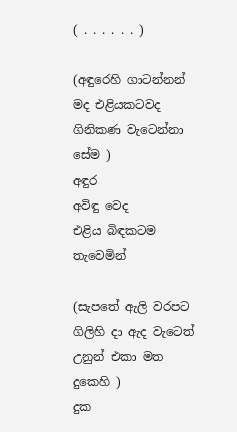( . . . . . . )

(අඳුරෙහි ගාටන්නන් මද එළියකටවද ගිනිකණ වැටෙන්නා සේම )
අඳුර
අවිඳු වෙද
එළිය බිඳකටම තැවෙමින්

(සැපතේ ඇලි වරපට ගිලිහි දා ඇද වැටෙත් උනුන් එකා මත දුකෙහි )
දුක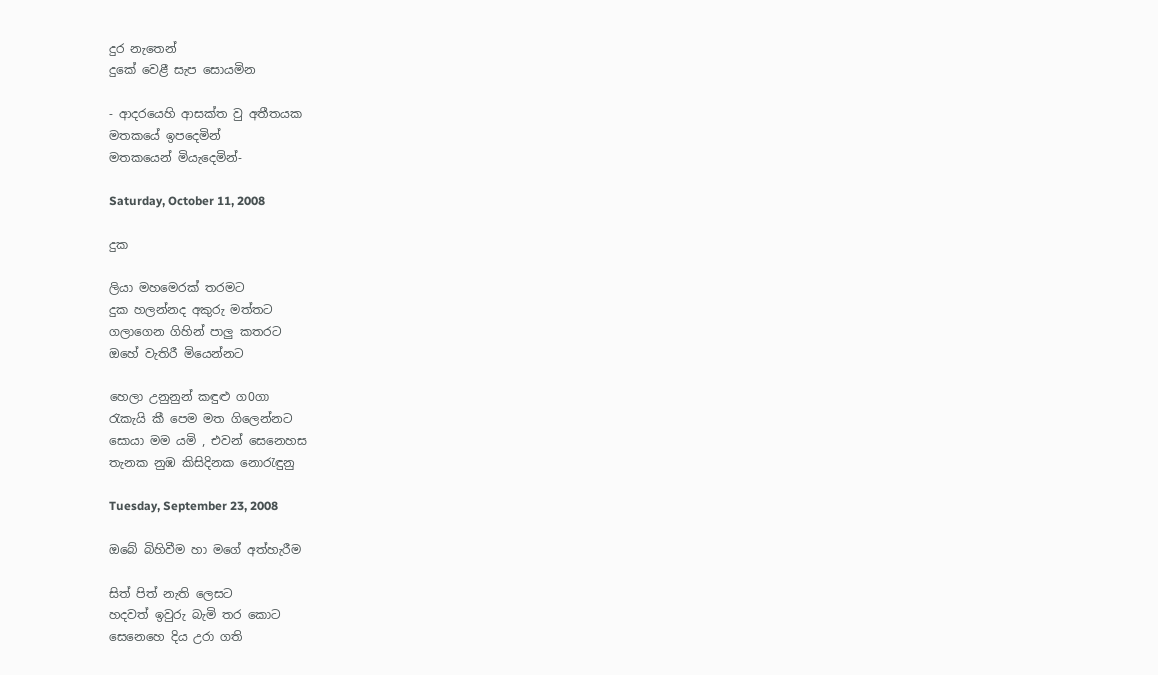දුර නැතෙන්
දුකේ වෙළී සැප සොයමින

- ආදරයෙහි ආසක්ත වු අතීතයක
මතකයේ ඉපදෙමින්
මතකයෙන් මියැදෙමින්-

Saturday, October 11, 2008

දුක

ලියා මහමෙරක් තරමට
දුක හලන්නද අකුරු මත්තට
ගලාගෙන ගිහින් පාලු කතරට
ඔහේ වැතිරී මියෙන්නට

හෙලා උනුනුන් කඳුළු ග0ගා
රැකැයි කී පෙම මත ගිලෙන්නට
සොයා මම යමි , එවන් සෙනෙහස
තැනක නුඹ කිසිදිනක නොරැඳුනු

Tuesday, September 23, 2008

ඔබේ බිහිවීම හා මගේ අත්හැරීම

සිත් පිත් නැති ලෙසට
හදවත් ඉවුරු බැමි තර කොට
සෙනෙහෙ දිය උරා ගති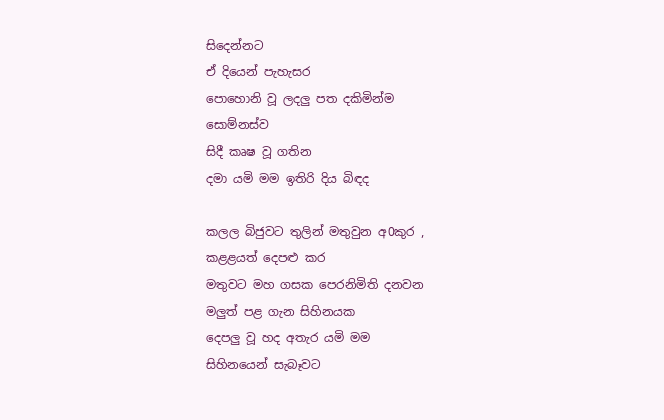සිදෙන්නට
ඒ දියෙන් පැහැසර
පොහොනි වූ ලදලු පත දකිමින්ම
සොම්නස්ව
සිදී කෘෂ වූ ගතින
දමා යමි මම ඉතිරි දිය බිඳද

කලල බිජුවට තුලින් මතුවුන අ0කුර ,
කළළයත් දෙපළු කර
මතුවට මහ ගසක පෙරනිමිති දනවන
මලුත් පළ ගැන සිහිනයක
දෙපලු වූ හද අතැර යමි මම
සිහිනයෙන් සැබෑවට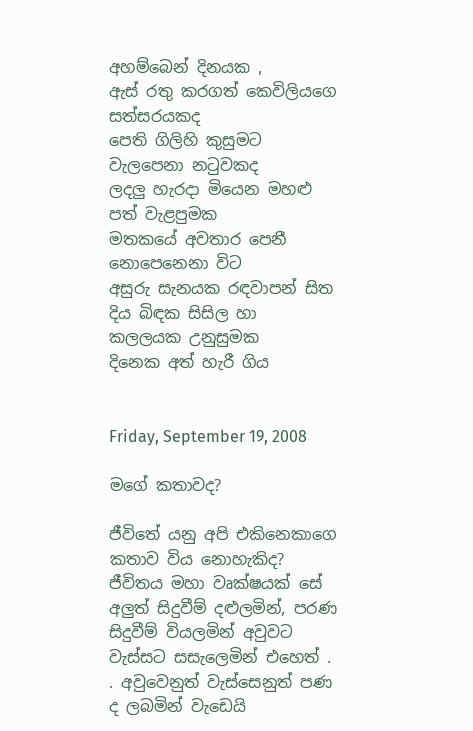අහම්බෙන් දිනයක ,
ඇස් රතු කරගත් කෙවිලියගෙ සත්සරයකද
පෙති ගිලිහි කුසුමට වැලපෙනා නටුවකද
ලදලු හැරදා මියෙන මහළු පත් වැළපුමක
මතකයේ අවතාර පෙනී නොපෙනෙනා විට
අසුරු සැනයක රඳවාපන් සිත
දිය බිඳක සිසිල හා කලලයක උනුසුමක
දිනෙක අත් හැරී ගිය


Friday, September 19, 2008

මගේ කතාවද?

ජීවිතේ යනු අපි එකිනෙකාගෙ කතාව විය නොහැකිද?
ජීවිතය මහා වෘක්ෂයක් සේ අලුත් සිදුවීම් දළුලමින්, පරණ සිදුවීම් වියලමින් අවුවට වැස්සට සසැලෙමින් එහෙත් . . අවුවෙනුත් වැස්සෙනුත් පණ ද ලබමින් වැඩෙයි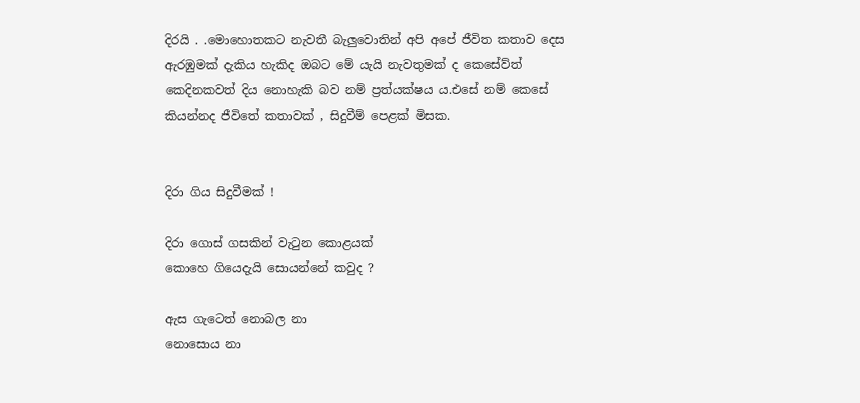දිරයි . .මොහොතකට නැවතී බැලුවොතින් අපි අපේ ජීවිත කතාව දෙස ඇරඹුමක් දැකිය හැකිද ඔබට මේ යැයි නැවතුමක් ද කෙසේව්ත් කෙදිනකවත් දිය නොහැකි බව නම් ප්‍රත්යක්ෂය ය.එසේ නම් කෙසේ කියන්නද ජීවිතේ කතාවක් , සිදුවීම් පෙළක් මිසක.


දිරා ගිය සිදුවීමක් !

දිරා ගොස් ගසකින් වැටුන කොළයක්
කොහෙ ගියෙදැයි සොයන්නේ කවුද ?

ඇස ගැටෙත් නොබල නා
නොසොය නා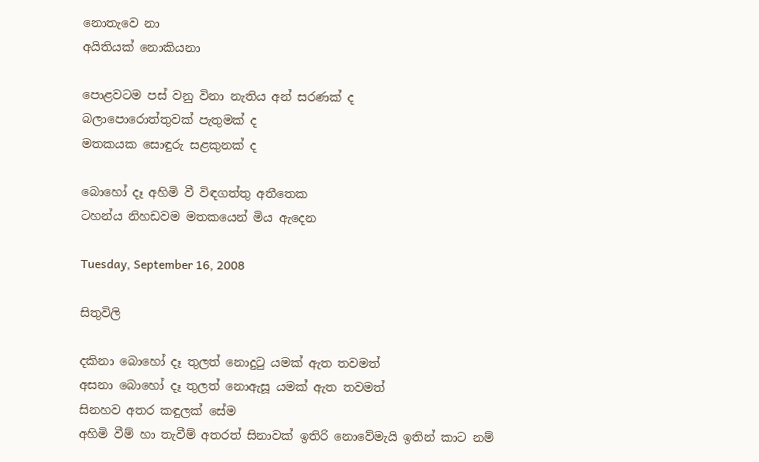නොතැවෙ නා
අයිතියක් නොකියනා

පොළවටම පස් වනු විනා නැතිය අන් සරණක් ද
බලාපොරොත්තුවක් පැතුමක් ද
මතකයක සොඳුරු සළකුනක් ද

බොහෝ දෑ අහිමි වී විඳගත්තු අතීතෙක
ටහන්ය නිහඩවම මතකයෙන් මිය ඇදෙන

Tuesday, September 16, 2008

සිතුවිලි

දකිනා බොහෝ දෑ තුලත් නොදුටු යමක් ඇත තවමත්
අසනා බොහෝ දෑ තුලත් නොඇසූ යමක් ඇත තවමත්
සිනහව අතර කඳුලක් සේම
අහිමි වීම් හා තැවීම් අතරත් සිනාවක් ඉතිරි නොවේමැයි ඉතින් කාට නම්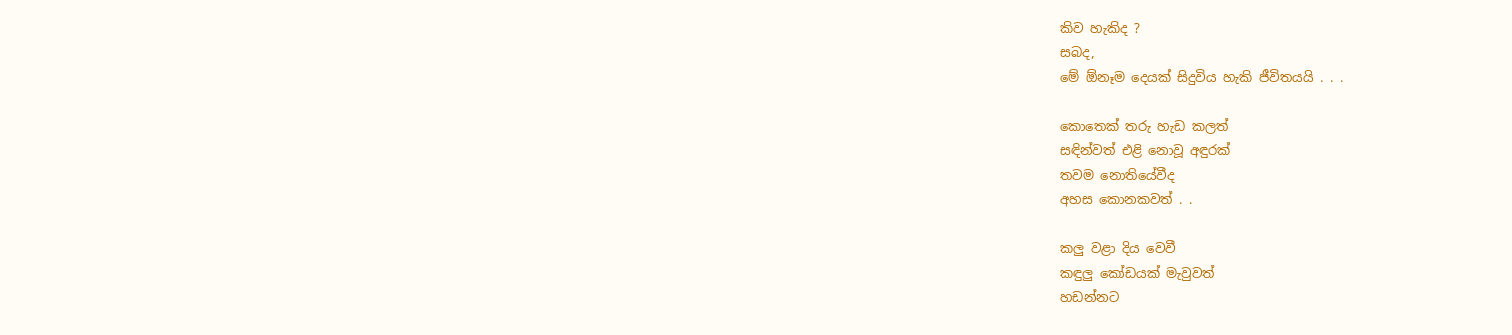කිව හැකිද ?
සබද,
මේ ඕනෑම දෙයක් සිදුවිය හැකි ජීවිතයයි . . .

කොතෙක් තරු හැඩ කලත්
සඳින්වත් එළි නොවූ අඳුරක්
තවම නොතියේවීද
අහස කොනකවත් . .

කලු වළා දිය වෙවී
කඳුලු කෝඩයක් මැවුවත්
හඩන්නට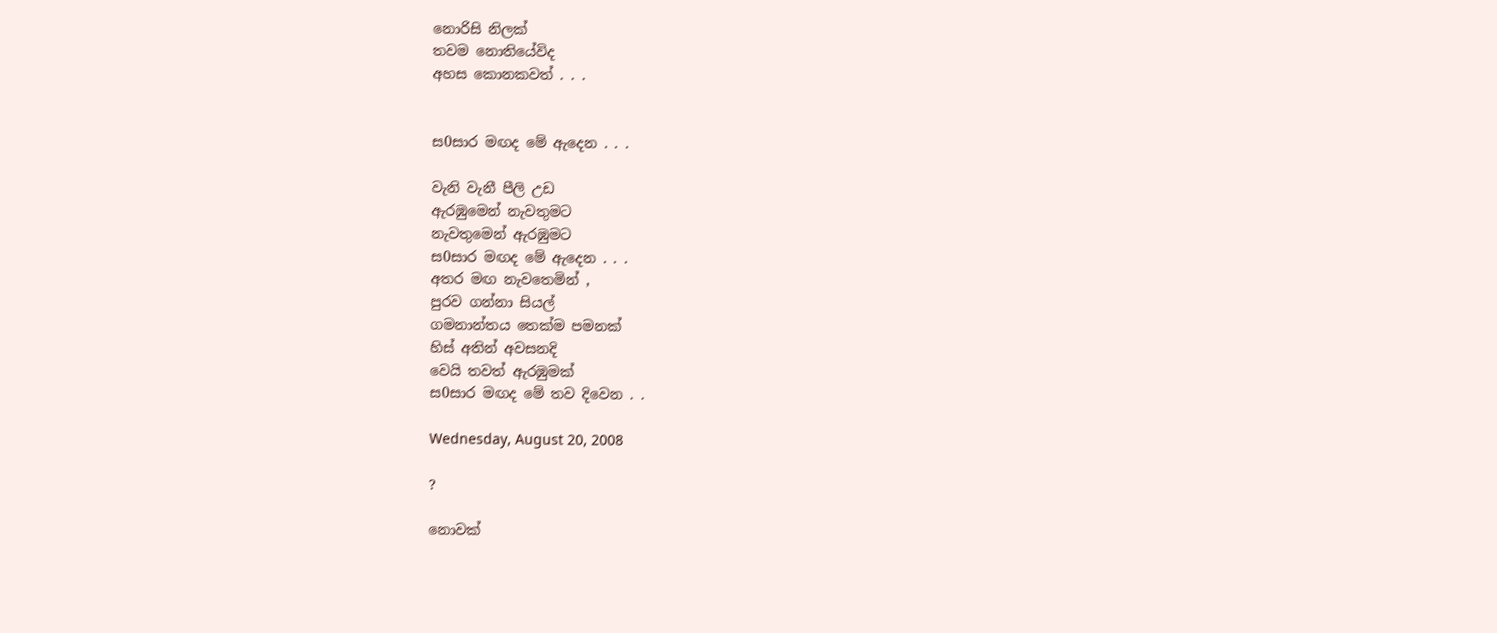නොරිසි නිලක්
තවම නොතියේවිද
අහස කොනකවත් . . .


ස0සාර මඟද මේ ඇදෙන . . .

වැනි වැනී පීලි උඩ
ඇරඹුමෙන් නැවතුමට
නැවතුමෙන් ඇරඹුමට
ස0සාර මඟද මේ ඇදෙන . . .
අතර මඟ නැවතෙමින් ,
පුරව ගන්නා සියල්
ගමනාන්තය තෙක්ම පමනක්
හිස් අතින් අවසනදි
වෙයි තවත් ඇරඹුමක්
ස0සාර මඟද මේ තව දිවෙන . .

Wednesday, August 20, 2008

?

නොවක්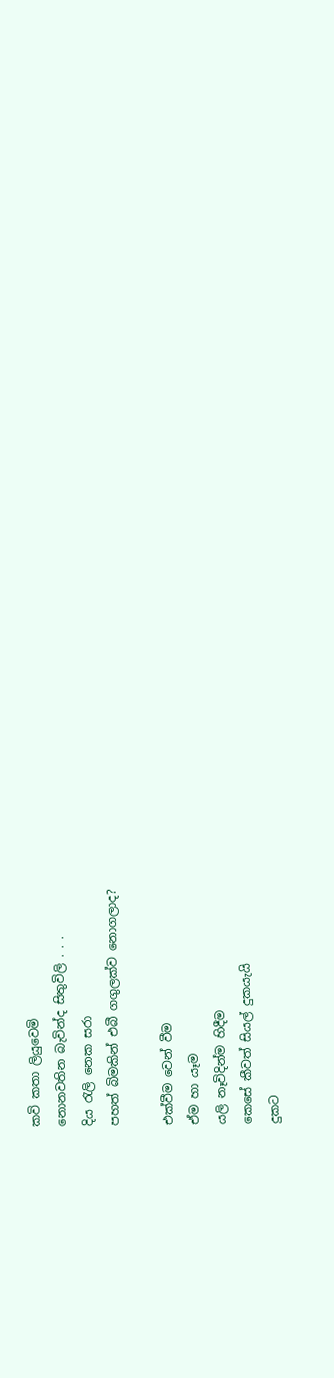කවි කතා ලියුවෙමි
නොනවතින බැවින්ද සිතුවිලි . . .
දිය රැලි නෙක සරා
පහත් බිමකින් එබී ගගුලක්ව නොගලාද?

එක්වීම වෙන් වීම
ඒම හා යෑම
යලි නෑවිදින්ම හිදීම
කෙසේ කීවත් සියල් දුකයැයි
දුකට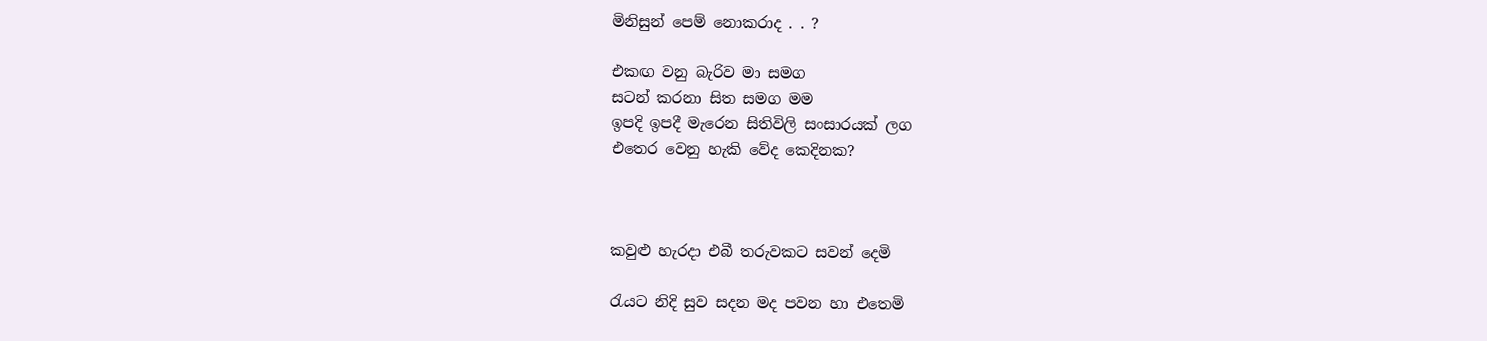මිනිසුන් පෙම් නොකරාද . . ?

එකඟ වනු බැරිව මා සමග
සටන් කරනා සිත සමග මම
ඉපදි ඉපදී මැරෙන සිතිවිලි සංසාරයක් ලග
එතෙර වෙනු හැකි වේද කෙදිනක?



කවුළු හැරදා එබී තරුවකට සවන් දෙමි

රැයට නිදි සුව සදන මද පවන හා එතෙමි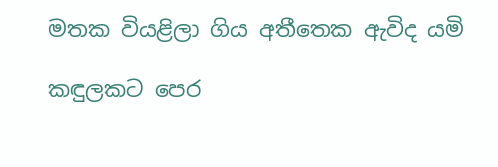මතක වියළිලා ගිය අතීතෙක ඇවිද යමි

කඳුලකට පෙර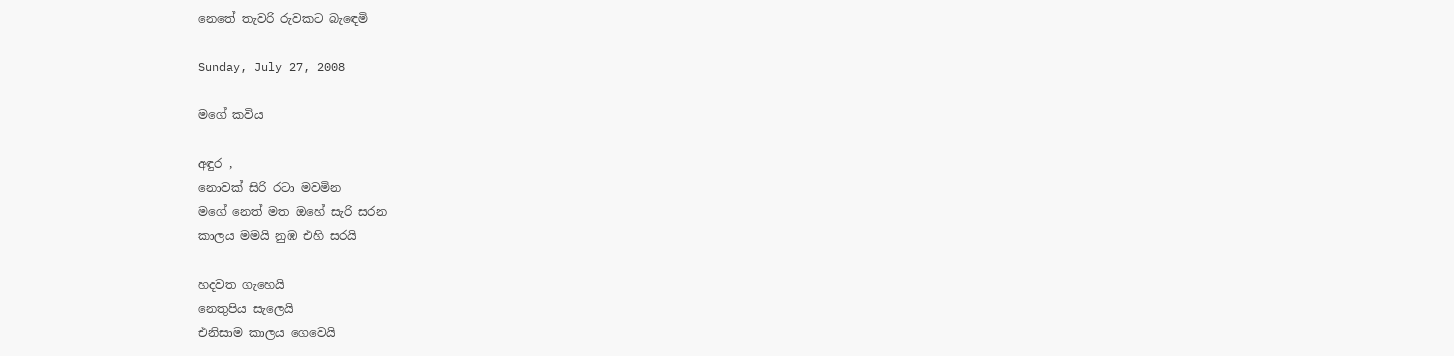නෙතේ තැවරි රුවකට බැඳෙමි

Sunday, July 27, 2008

මගේ කවිය

අඳුර ,
නොවක් සිරි රටා මවමින
මගේ නෙත් මත ඔහේ සැරි සරන
කාලය මමයි නුඹ එහි සරයි

හදවත ගැහෙයි
නෙතුපිය සැලෙයි
එනිසාම කාලය ගෙවෙයි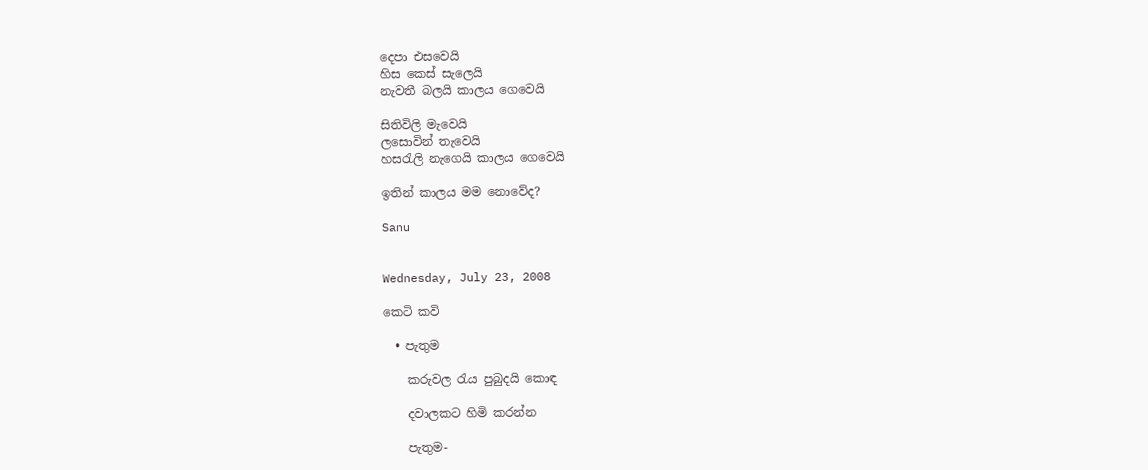දෙපා එසවෙයි
හිස කෙස් සැලෙයි
නැවතී බලයි කාලය ගෙවෙයි

සිතිවිලි මැවෙයි
ලසොවින් තැවෙයි
හසරැලි නැගෙයි කාලය ගෙවෙයි

ඉතින් කාලය මම නොවේද?

Sanu


Wednesday, July 23, 2008

කෙටි කවි

  • පැතුම

    කරුවල රැය පුබුදයි කොඳ

    දවාලකට හිමි කරන්න

    පැතුම-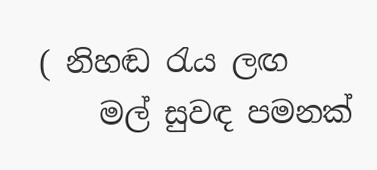( නිහඬ රැය ලඟ
    මල් සුවඳ පමනක්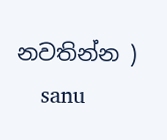නවතින්න )
    sanu